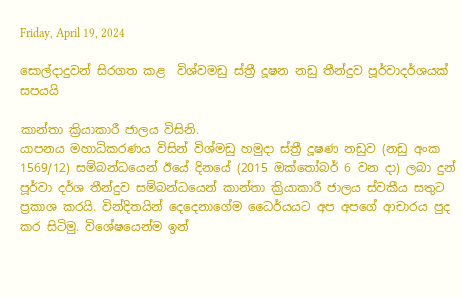Friday, April 19, 2024

සොල්දාදුවන් සිරගත කළ  විශ්වමඩු ස්ත්‍රී දූෂන නඩු තීන්දුව පූර්වාදර්ශයක් සපයයි

කාන්තා ක්‍රියාකාරී ජාලය විසිනි.
යාපනය මහාධිකරණය විසින් විශ්මඩු හමුදා ස්ත්‍රී දූෂණ නඩුව (නඩු අංක 1569/12) සම්බන්ධයෙන් ඊයේ දිනයේ (2015 ඔක්තෝබර් 6 වන දා) ලබා දුන් පූර්වා දර්ශ තීන්දුව සම්බන්ධයෙන් කාන්තා ක්‍රියාකාරී ජාලය ස්වකීය සතුට ප්‍රකාශ කරයි. වින්දිතයින් දෙදෙනාගේම ධෛර්යයට අප අපගේ ආචාරය පුද කර සිටිමු. විශේෂයෙන්ම ඉන්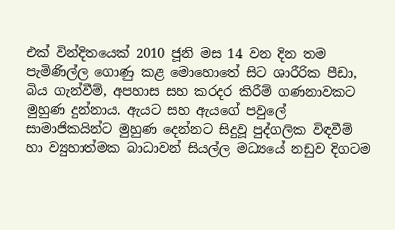එක් වින්දිතයෙක් 2010 ජූනි මස 14 වන දින තම පැමිණිල්ල ගොණු කළ මොහොතේ සිට ශාරීරික පීඩා, බිය ගැන්වීම්, අපහාස සහ කරදර කිරීම් ගණනාවකට මුහුණ දුන්නාය. ඇයට සහ ඇයගේ පවුලේ සාමාජිකයින්ට මුහුණ දෙන්නට සිදුවූ පුද්ගලික විඳවීම් හා ව්‍යුහාත්මක බාධාවන් සියල්ල මධ්‍යයේ නඩුව දිගටම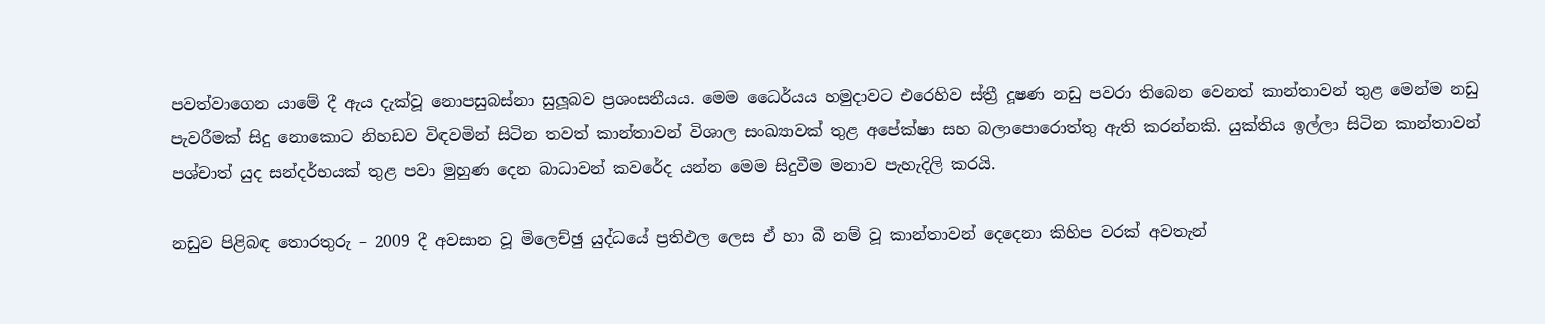පවත්වාගෙන යාමේ දී ඇය දැක්වූ නොපසුබස්නා සුලූබව ප්‍රශංසනීයය. මෙම ධෛර්යය හමුදාවට එරෙහිව ස්ත්‍රී දූෂණ නඩු පවරා තිබෙන වෙනත් කාන්තාවන් තුළ මෙන්ම නඩු පැවරීමක් සිදු නොකොට නිහඩව විඳවමින් සිටින තවත් කාන්තාවන් විශාල සංඛ්‍යාවක් තුළ අපේක්ෂා සහ බලාපොරොත්තු ඇති කරන්නකි. යුක්තිය ඉල්ලා සිටින කාන්තාවන් පශ්චාත් යුද සන්දර්භයක් තුළ පවා මුහුණ දෙන බාධාවන් කවරේද යන්න මෙම සිදුවීම මනාව පැහැදිලි කරයි.

නඩුව පිළිබඳ තොරතුරු – 2009 දී අවසාන වූ මිලෙච්ඡු යුද්ධයේ ප්‍රතිඵල ලෙස ඒ හා බී නම් වූ කාන්තාවන් දෙදෙනා කිහිප වරක් අවතැන්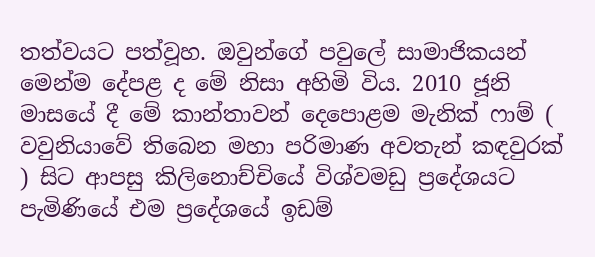තත්වයට පත්වූහ. ඔවුන්ගේ පවුලේ සාමාජිකයන් මෙන්ම දේපළ ද මේ නිසා අහිමි විය. 2010 ජූනි මාසයේ දී මේ කාන්තාවන් දෙපොළම මැනික් ෆාම් ( වවුනියාවේ තිබෙන මහා පරිමාණ අවතැන් කඳවුරක් ) සිට ආපසු කිලිනොච්චියේ විශ්වමඩු ප්‍රදේශයට පැමිණියේ එම ප්‍රදේශයේ ඉඩම්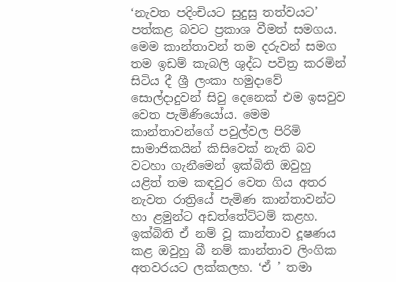‘නැවත පදිංචියට සුදුසු තත්වයට’ පත්කළ බවට ප්‍රකාශ වීමත් සමගය. මෙම කාන්තාවන් තම දරුවන් සමග තම ඉඩම් කැබලි ශුද්ධ පවිත්‍ර කරමින් සිටිය දී ශ්‍රී ලංකා හමුදාවේ සොල්දාදුවන් සිවු දෙනෙක් එම ඉසවුව වෙත පැමිණියෝය. මෙම කාන්තාවන්ගේ පවුල්වල පිරිමි සාමාජිකයින් කිසිවෙක් නැති බව වටහා ගැනීමෙන් ඉක්බිති ඔවුහු යළිත් තම කඳවුර වෙත ගිය අතර නැවත රාත්‍රියේ පැමිණ කාන්තාවන්ට හා ළමුන්ට අඩත්තේට්ටම් කළහ. ඉක්බිති ඒ නම් වූ කාන්තාව දූෂණය කළ ඔවුහු බී නම් කාන්තාව ලිංගික අතවරයට ලක්කලහ. ‘ඒ ’ තමා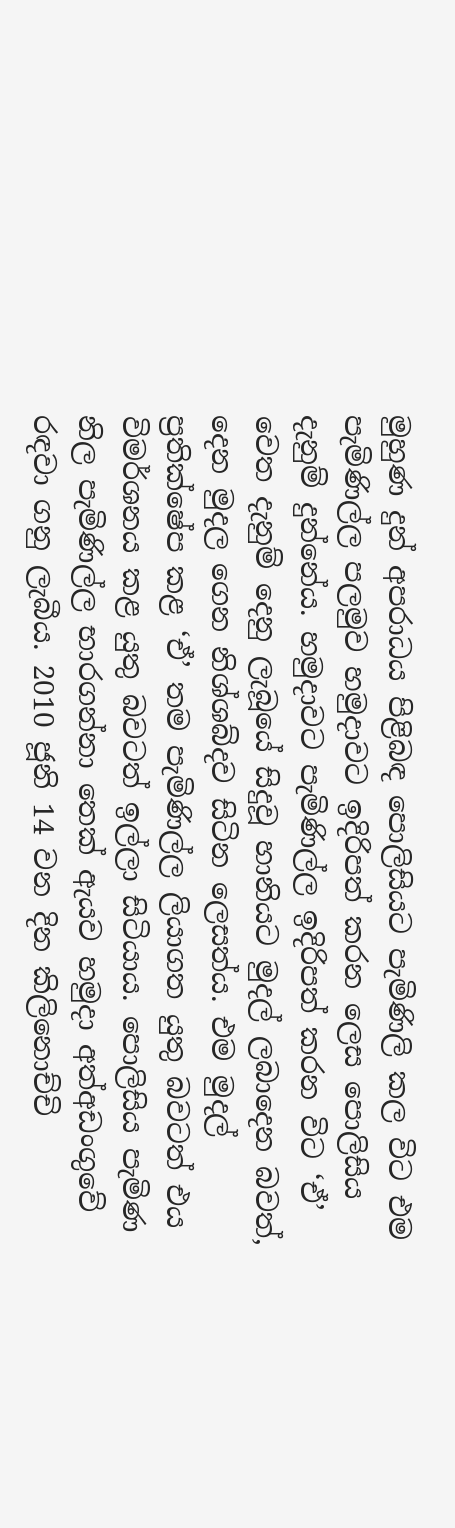මුහුණ දුන් අපරාධය පිළිබඳ පොලිසියට පැමිණිලි කල විට එම පැමිණිල්ල පලමුව හමුදාවට ඉදිරිපත් කරන ලෙස පොලිසිය දැනුම් දුන්නේය. හමුදාවට පැමිණිල්ල ඉදිරිපත් කරන විට ‘ඒ’ වෙත දැනුම් දෙනු ලැබූයේ සිදුවූ හානියට මුදල් ලබාදෙන බවත්, දෙන මුදල ගෙන නිශ්ශබ්දව සිටින ලෙසත්ය. එම මුදල් ප්‍රතික්ෂේප කළ ‘ඒ’ තම පැමිණිල්ල ලියාගත යුතු බවටත් එය විමර්ශනය කළ යුතු බවටත් ඉල්ලා සිටියාය. පොලිසිය පැමිණ නිල පැමිණිල්ල භාරගන්නා තෙක් ඇයව හමුදා අත්අඩංගුවේ රඳවා ගනු ලැබීය. 2010 ජූනි 14 වන දින කිලිනොච්චි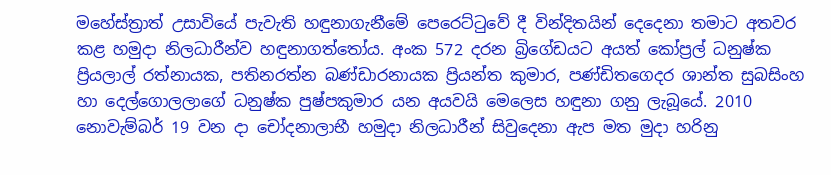මහේස්ත්‍රාත් උසාවියේ පැවැති හඳුනාගැනීමේ පෙරෙට්ටුවේ දී වින්දිතයින් දෙදෙනා තමාට අතවර කළ හමුදා නිලධාරීන්ව හඳුනාගත්තෝය. අංක 572 දරන බ්‍රිගේඩයට අයත් කෝප්‍රල් ධනුෂ්ක ප්‍රියලාල් රත්නායක, පතිනරත්න බණ්ඩාරනායක ප්‍රියන්ත කුමාර, පණ්ඩිතගෙදර ශාන්ත සුබසිංහ හා දෙල්ගොලලාගේ ධනුෂ්ක පුෂ්පකුමාර යන අයවයි මෙලෙස හඳුනා ගනු ලැබූයේ. 2010 නොවැම්බර් 19 වන දා චෝදනාලාභී හමුදා නිලධාරීන් සිවුදෙනා ඇප මත මුදා හරිනු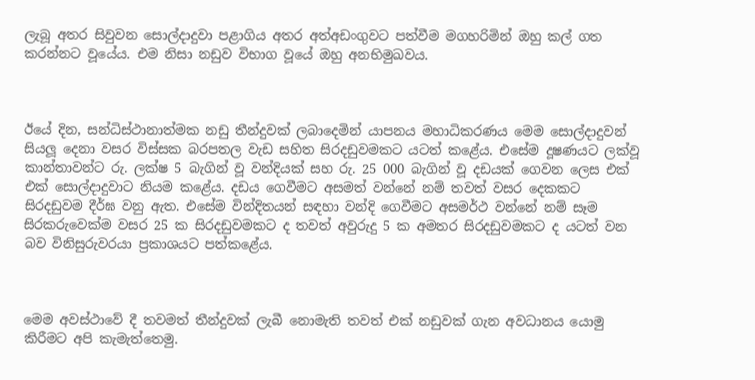ලැබූ අතර සිවුවන සොල්දාදුවා පළාගිය අතර අත්අඩංගුවට පත්වීම මගහරිමින් ඔහු කල් ගත කරන්නට වූයේය. එම නිසා නඩුව විභාග වූයේ ඔහු අනභිමුඛවය.



ඊයේ දින, සන්ධිස්ථානාත්මක නඩු තීන්දුවක් ලබාදෙමින් යාපනය මහාධිකරණය මෙම සොල්දාදුවන් සියලූ දෙනා වසර විස්සක බරපතල වැඩ සහිත සිරදඩුවමකට යටත් කළේය. එසේම දූෂණයට ලක්වූ කාන්තාවන්ට රු. ලක්ෂ 5 බැගින් වූ වන්දියක් සහ රු. 25 000 බැගින් වූ දඩයක් ගෙවන ලෙස එක් එක් සොල්දාදුවාට නියම කළේය. දඩය ගෙවීමට අසමත් වන්නේ නම් තවත් වසර දෙකකට සිරදඩුවම දීර්ඝ වනු ඇත. එසේම වින්දිතයන් සඳහා වන්දි ගෙවීමට අසමර්ථ වන්නේ නම් සෑම සිරකරුවෙක්ම වසර 25 ක සිරදඩුවමකට ද තවත් අවුරුදු 5 ක අමතර සිරදඩුවමකට ද යටත් වන බව විනිසුරුවරයා ප්‍රකාශයට පත්කළේය.



මෙම අවස්ථාවේ දී තවමත් තීන්දුවක් ලැබී නොමැති තවත් එක් නඩුවක් ගැන අවධානය යොමු කිරීමට අපි කැමැත්තෙමු.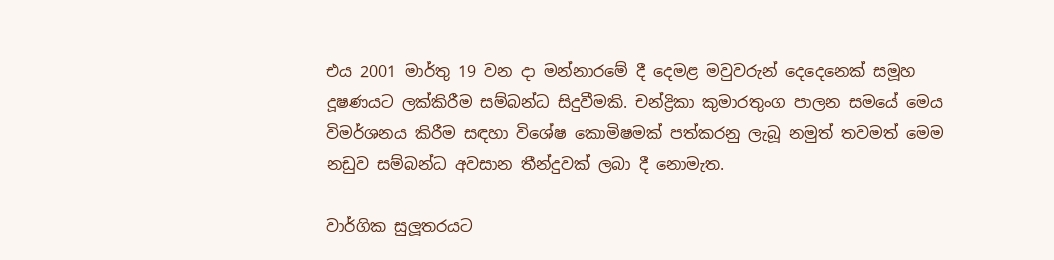එය 2001 මාර්තු 19 වන දා මන්නාරමේ දී දෙමළ මවුවරුන් දෙදෙනෙක් සමූහ දූෂණයට ලක්කිරීම සම්බන්ධ සිදුවීමකි. චන්ද්‍රිකා කුමාරතුංග පාලන සමයේ මෙය  විමර්ශනය කිරීම සඳහා විශේෂ කොමිෂමක් පත්කරනු ලැබූ නමුත් තවමත් මෙම නඩුව සම්බන්ධ අවසාන තීන්දුවක් ලබා දී නොමැත.

වාර්ගික සුලූතරයට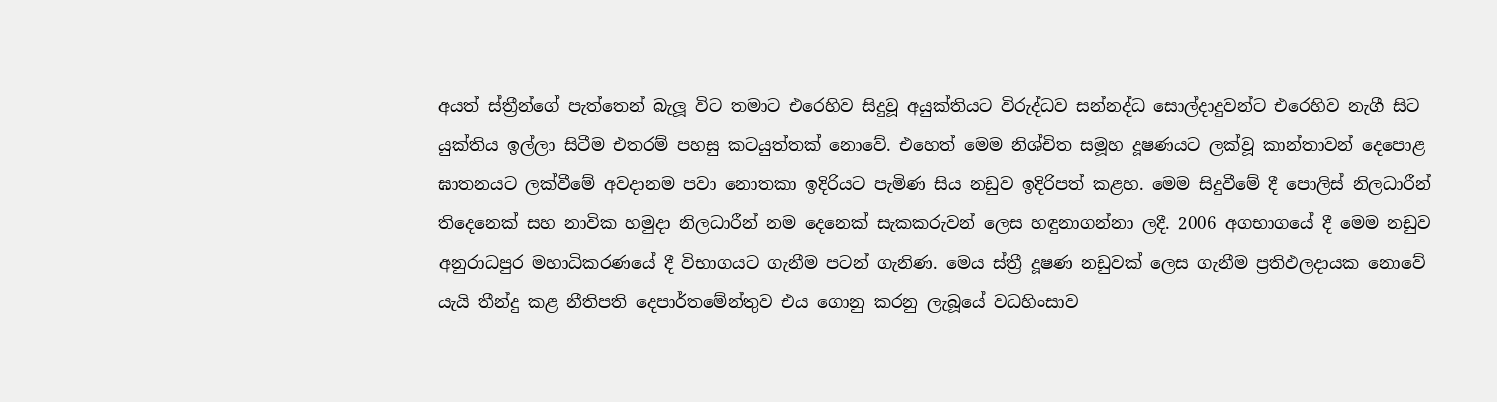අයත් ස්ත්‍රීන්ගේ පැත්තෙන් බැලූ විට තමාට එරෙහිව සිදුවූ අයුක්තියට විරුද්ධව සන්නද්ධ සොල්දාදුවන්ට එරෙහිව නැගී සිට යුක්තිය ඉල්ලා සිටීම එතරම් පහසු කටයුත්තක් නොවේ. එහෙත් මෙම නිශ්චිත සමූහ දූෂණයට ලක්වූ කාන්තාවන් දෙපොළ ඝාතනයට ලක්වීමේ අවදානම පවා නොතකා ඉදිරියට පැමිණ සිය නඩුව ඉදිරිපත් කළහ. මෙම සිදුවීමේ දී පොලිස් නිලධාරීන් තිදෙනෙක් සහ නාවික හමුදා නිලධාරීන් නම දෙනෙක් සැකකරුවන් ලෙස හඳුනාගන්නා ලදී. 2006 අගභාගයේ දී මෙම නඩුව අනුරාධපුර මහාධිකරණයේ දී විභාගයට ගැනීම පටන් ගැනිණ. මෙය ස්ත්‍රී දූෂණ නඩුවක් ලෙස ගැනීම ප්‍රතිඵලදායක නොවේ යැයි තීන්දු කළ නීතිපති දෙපාර්තමේන්තුව එය ගොනු කරනු ලැබූයේ වධහිංසාව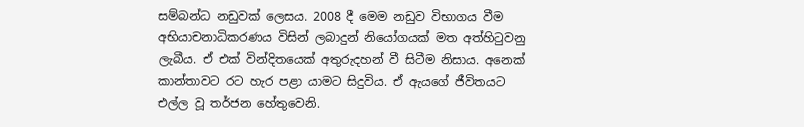සම්බන්ධ නඩුවක් ලෙසය. 2008 දී මෙම නඩුව විභාගය වීම අභියාචනාධිකරණය විසින් ලබාදුන් නියෝගයක් මත අත්හිටුවනු ලැබීය. ඒ එක් වින්දිතයෙක් අතුරුදහන් වී සිටීම නිසාය. අනෙක් කාන්තාවට රට හැර පළා යාමට සිදුවිය. ඒ ඇයගේ ජීවිතයට එල්ල වූ තර්ජන හේතුවෙනි.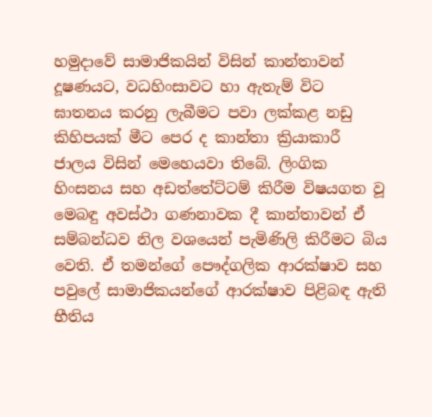හමුදාවේ සාමාජිකයින් විසින් කාන්තාවන් දූෂණයට, වධහිංසාවට හා ඇතැම් විට ඝාතනය කරනු ලැබීමට පවා ලක්කළ නඩු කිහිපයක් මීට පෙර ද කාන්තා ක්‍රියාකාරී ජාලය විසින් මෙහෙයවා තිබේ. ලිංගික හිංසනය සහ අඩත්තේට්ටම් කිරීම විෂයගත වූ මෙබඳු අවස්ථා ගණනාවක දී කාන්තාවන් ඒ සම්බන්ධව නිල වශයෙන් පැමිණිලි කිරීමට බිය වෙති. ඒ තමන්ගේ පෞද්ගලික ආරක්ෂාව සහ පවුලේ සාමාජිකයන්ගේ ආරක්ෂාව පිළිබඳ ඇති භීතිය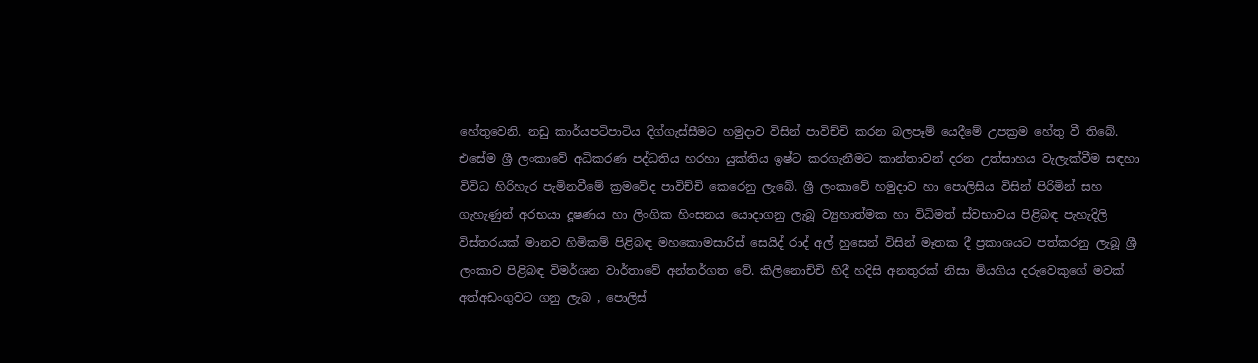හේතුවෙනි. නඩු කාර්යපටිපාටිය දිග්ගැස්සීමට හමුදාව විසින් පාවිච්චි කරන බලපෑම් යෙදීමේ උපක්‍රම හේතු වී තිබේ. එසේම ශ්‍රී ලංකාවේ අධිකරණ පද්ධතිය හරහා යුක්තිය ඉෂ්ට කරගැනීමට කාන්තාවන් දරන උත්සාහය වැලැක්වීම සඳහා විවිධ හිරිහැර පැමිනවීමේ ක්‍රමවේද පාවිච්චි කෙරෙනු ලැබේ. ශ්‍රී ලංකාවේ හමුදාව හා පොලිසිය විසින් පිරිමින් සහ ගැහැණුන් අරභයා දූෂණය හා ලිංගික හිංසනය යොදාගනු ලැබූ ව්‍යුහාත්මක හා විධිමත් ස්වභාවය පිළිබඳ පැහැදිලි විස්තරයක් මානව හිමිකම් පිළිබඳ මහකොමසාරිස් සෙයිද් රාද් අල් හුසෙන් විසින් මෑතක දී ප්‍රකාශයට පත්කරනු ලැබූ ශ්‍රී ලංකාව පිළිබඳ විමර්ශන වාර්තාවේ අන්තර්ගත වේ. කිලිනොච්චි හිදී හදිසි අනතුරක් නිසා මියගිය දරුවෙකුගේ මවක් අත්අඩංගුවට ගනු ලැබ , පොලිස්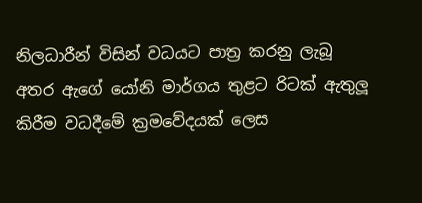නිලධාරීන් විසින් වධයට පාත්‍ර කරනු ලැබූ අතර ඇගේ යෝනි මාර්ගය තුළට රිටක් ඇතුලූ කිරීම වධදීමේ ක්‍රමවේදයක් ලෙස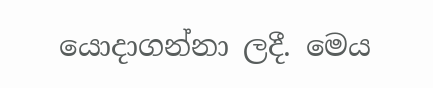යොදාගන්නා ලදී. මෙය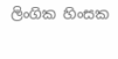ලිංගික හිංසක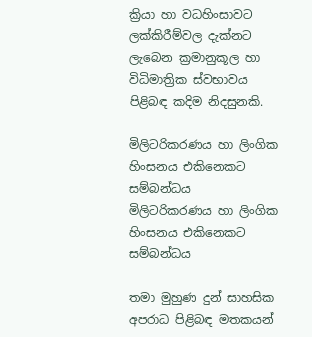ක්‍රියා හා වධහිංසාවට ලක්කිරීම්වල දැක්නට ලැබෙන ක්‍රමානුකූල හා විධිමාත්‍රික ස්වභාවය පිළිබඳ කදිම නිදසුනකි.

මිලිටරිකරණය හා ලිංගික හිංසනය එකිනෙකට සම්බන්ධය
මිලිටරිකරණය හා ලිංගික හිංසනය එකිනෙකට සම්බන්ධය

තමා මුහුණ දුන් සාහසික අපරාධ පිළිබඳ මතකයන්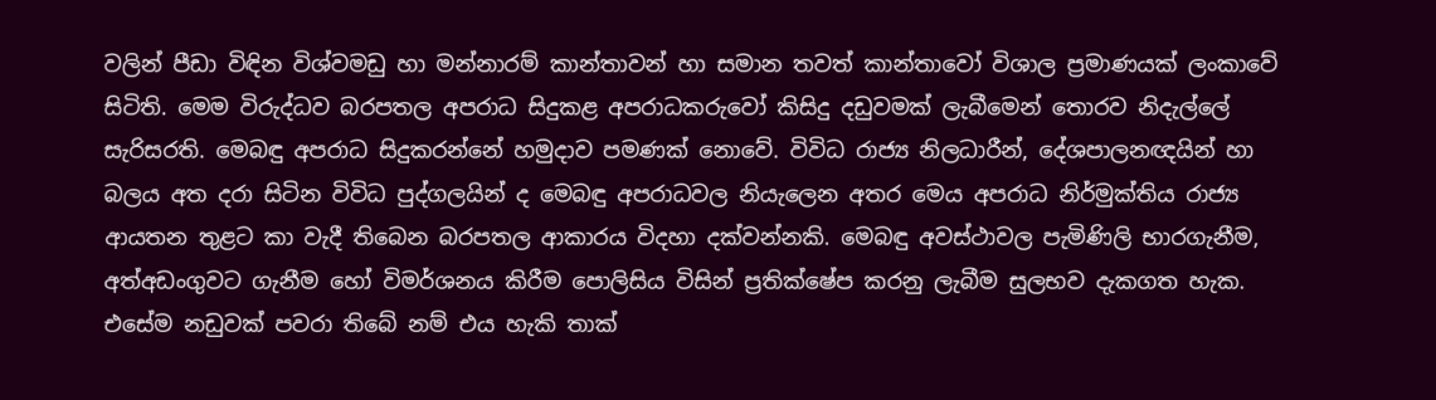වලින් පීඩා විඳින විශ්වමඩු හා මන්නාරම් කාන්තාවන් හා සමාන තවත් කාන්තාවෝ විශාල ප්‍රමාණයක් ලංකාවේ සිටිති. මෙම විරුද්ධව බරපතල අපරාධ සිදුකළ අපරාධකරුවෝ කිසිදු දඩුවමක් ලැබීමෙන් තොරව නිදැල්ලේ සැරිසරති. මෙබඳු අපරාධ සිදුකරන්නේ හමුදාව පමණක් නොවේ. විවිධ රාජ්‍ය නිලධාරීන්, දේශපාලනඥයින් හා බලය අත දරා සිටින විවිධ පුද්ගලයින් ද මෙබඳු අපරාධවල නියැලෙන අතර මෙය අපරාධ නිර්මුක්තිය රාජ්‍ය ආයතන තුළට කා වැදී තිබෙන බරපතල ආකාරය විදහා දක්වන්නකි. මෙබඳු අවස්ථාවල පැමිණිලි භාරගැනීම, අත්අඩංගුවට ගැනීම හෝ විමර්ශනය කිරීම පොලිසිය විසින් ප්‍රතික්ෂේප කරනු ලැබීම සුලභව දැකගත හැක. එසේම නඩුවක් පවරා තිබේ නම් එය හැකි තාක්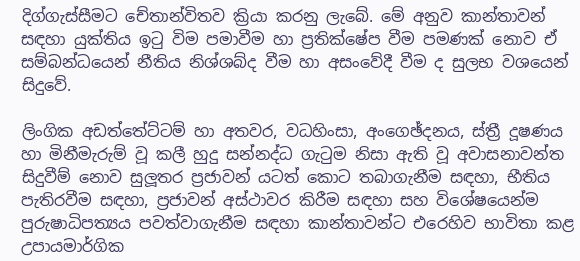දිග්ගැස්සීමට චේතාන්විතව ක්‍රියා කරනු ලැබේ. මේ අනුව කාන්තාවන් සඳහා යුක්තිය ඉටු විම පමාවීම හා ප්‍රතික්ෂේප වීම පමණක් නොව ඒ සම්බන්ධයෙන් නීතිය නිශ්ශබ්ද වීම හා අසංවේදී වීම ද සුලභ වශයෙන් සිදුවේ.

ලිංගික අඩත්තේට්ටම් හා අතවර, වධහිංසා, අංගෙඡ්දනය, ස්ත්‍රී දූෂණය හා මිනීමැරුම් වූ කලී හුදු සන්නද්ධ ගැටුම නිසා ඇති වූ අවාසනාවන්ත සිදුවීම් නොව සුලූතර ප්‍රජාවන් යටත් කොට තබාගැනීම සඳහා, භීතිය පැතිරවීම සඳහා, ප්‍රජාවන් අස්ථාවර කිරීම සඳහා සහ විශේෂයෙන්ම පුරුෂාධිපත්‍යය පවත්වාගැනීම සඳහා කාන්තාවන්ට එරෙහිව භාවිතා කළ උපායමාර්ගික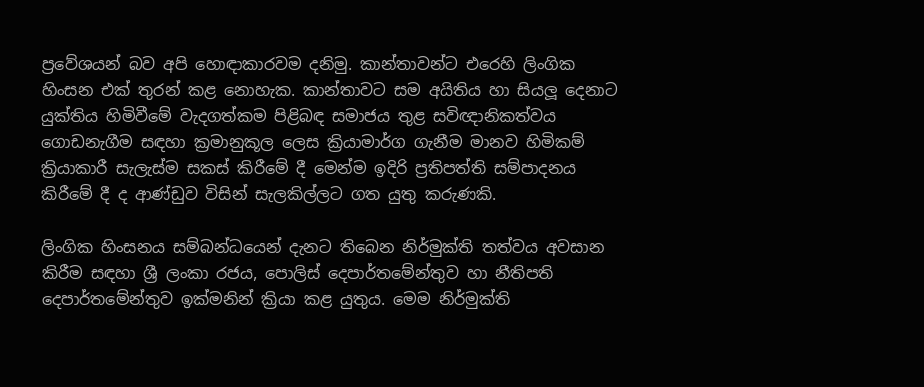ප්‍රවේශයන් බව අපි හොඳාකාරවම දනිමු. කාන්තාවන්ට එරෙහි ලිංගික හිංසන එක් තුරන් කළ නොහැක. කාන්තාවට සම අයිතිය හා සියලූ දෙනාට යුක්තිය හිමිවීමේ වැදගත්කම පිළිබඳ සමාජය තුළ සවිඥානිකත්වය ගොඩනැගීම සඳහා ක්‍රමානුකූල ලෙස ක්‍රියාමාර්ග ගැනීම මානව හිමිකම් ක්‍රියාකාරී සැලැස්ම සකස් කිරීමේ දී මෙන්ම ඉදිරි ප්‍රතිපත්ති සම්පාදනය කිරීමේ දී ද ආණ්ඩුව විසින් සැලකිල්ලට ගත යුතු කරුණකි.

ලිංගික හිංසනය සම්බන්ධයෙන් දැනට තිබෙන නිර්මුක්ති තත්වය අවසාන කිරීම සඳහා ශ්‍රී ලංකා රජය, පොලිස් දෙපාර්තමේන්තුව හා නීතිපති දෙපාර්තමේන්තුව ඉක්මනින් ක්‍රියා කළ යුතුය. මෙම නිර්මුක්ති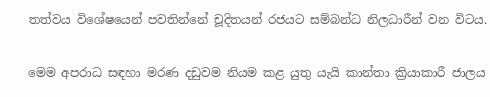තත්වය විශේෂයෙන් පවතින්නේ චූදිතයන් රජයට සම්බන්ධ නිලධාරීන් වන විටය.

මෙම අපරාධ සඳහා මරණ දඩුවම නියම කළ යුතු යැයි කාන්තා ක්‍රියාකාරී ජාලය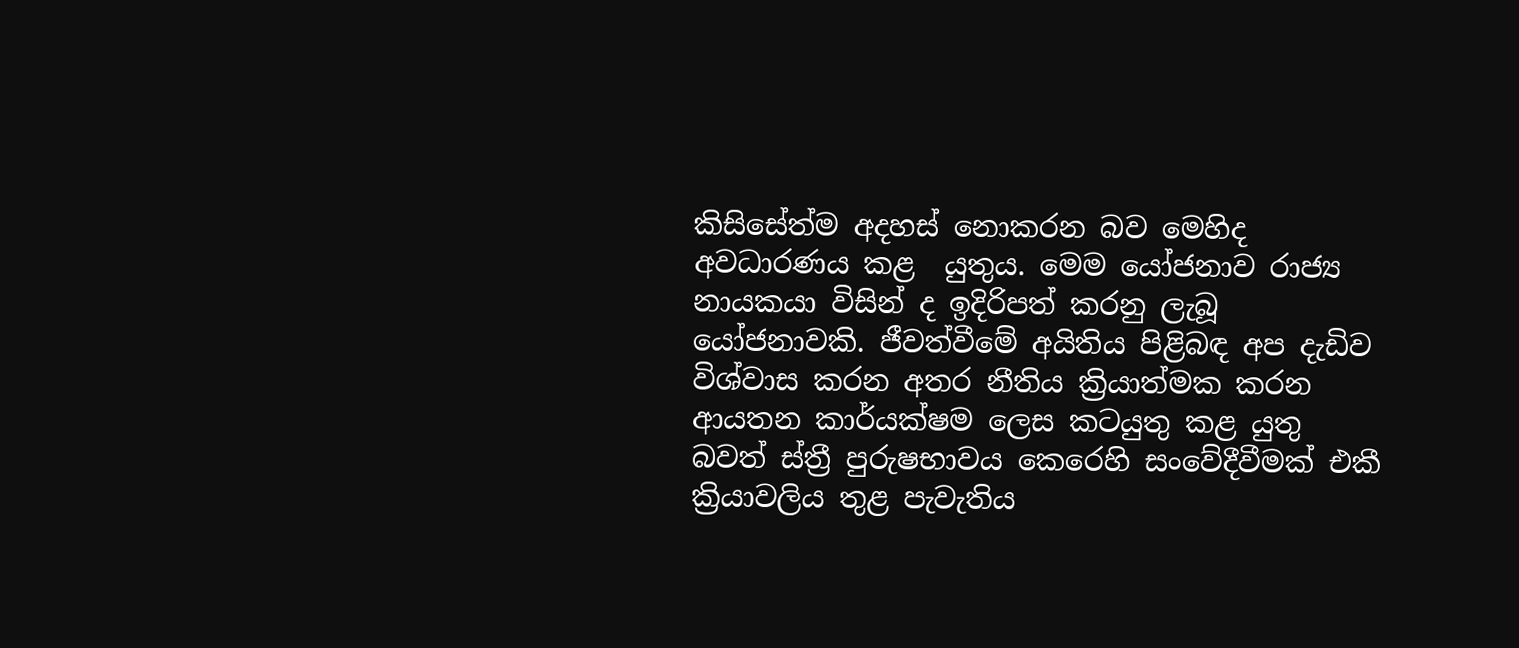කිසිසේත්ම අදහස් නොකරන බව මෙහිද අවධාරණය කළ  යුතුය. මෙම යෝජනාව රාජ්‍ය නායකයා විසින් ද ඉදිරිපත් කරනු ලැබූ යෝජනාවකි. ජීවත්වීමේ අයිතිය පිළිබඳ අප දැඩිව විශ්වාස කරන අතර නීතිය ක්‍රියාත්මක කරන ආයතන කාර්යක්ෂම ලෙස කටයුතු කළ යුතු බවත් ස්ත්‍රී පුරුෂභාවය කෙරෙහි සංවේදීවීමක් එකී ක්‍රියාවලිය තුළ පැවැතිය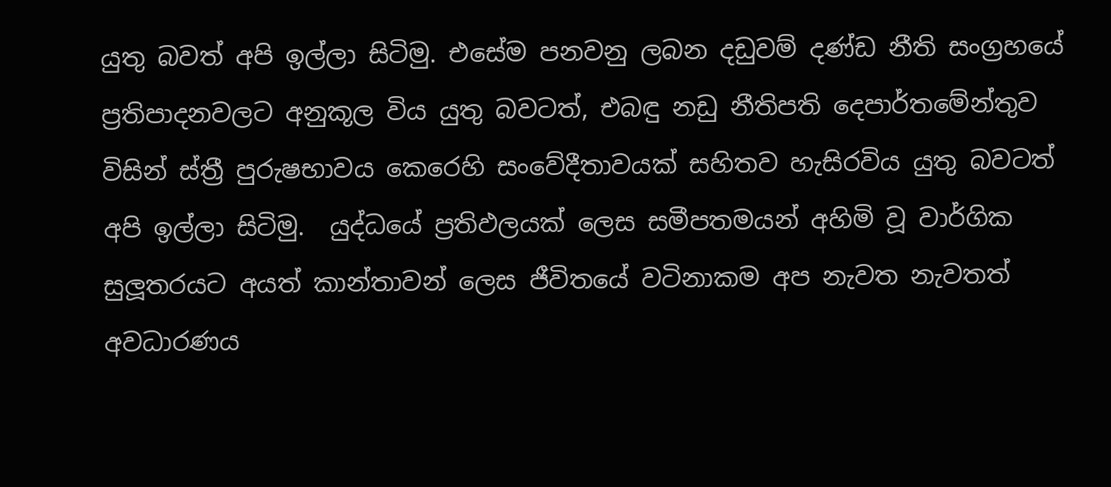යුතු බවත් අපි ඉල්ලා සිටිමු. එසේම පනවනු ලබන දඩුවම් දණ්ඩ නීති සංග්‍රහයේ ප්‍රතිපාදනවලට අනුකූල විය යුතු බවටත්, එබඳු නඩු නීතිපති දෙපාර්තමේන්තුව විසින් ස්ත්‍රී පුරුෂභාවය කෙරෙහි සංවේදීතාවයක් සහිතව හැසිරවිය යුතු බවටත් අපි ඉල්ලා සිටිමු.  යුද්ධයේ ප්‍රතිඵලයක් ලෙස සමීපතමයන් අහිමි වූ වාර්ගික සුලූතරයට අයත් කාන්තාවන් ලෙස ජීවිතයේ වටිනාකම අප නැවත නැවතත් අවධාරණය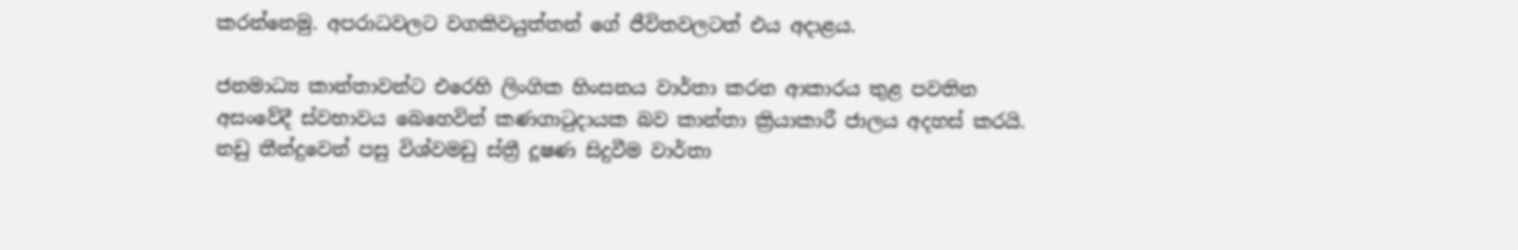කරන්නෙමු. අපරාධවලට වගකිවයුත්තන් ගේ ජීවිතවලටත් එය අදාළය.

ජනමාධ්‍ය කාන්තාවන්ට එරෙහි ලිංගික හිංසනය වාර්තා කරන ආකාරය තුළ පවතින අසංවේදී ස්වභාවය බෙහෙවින් කණගාටුදායක බව කාන්තා ක්‍රියාකාරී ජාලය අදහස් කරයි. නඩු තීන්දුවෙන් පසු විශ්වමඩු ස්ත්‍රී දූෂණ සිදුවීම වාර්තා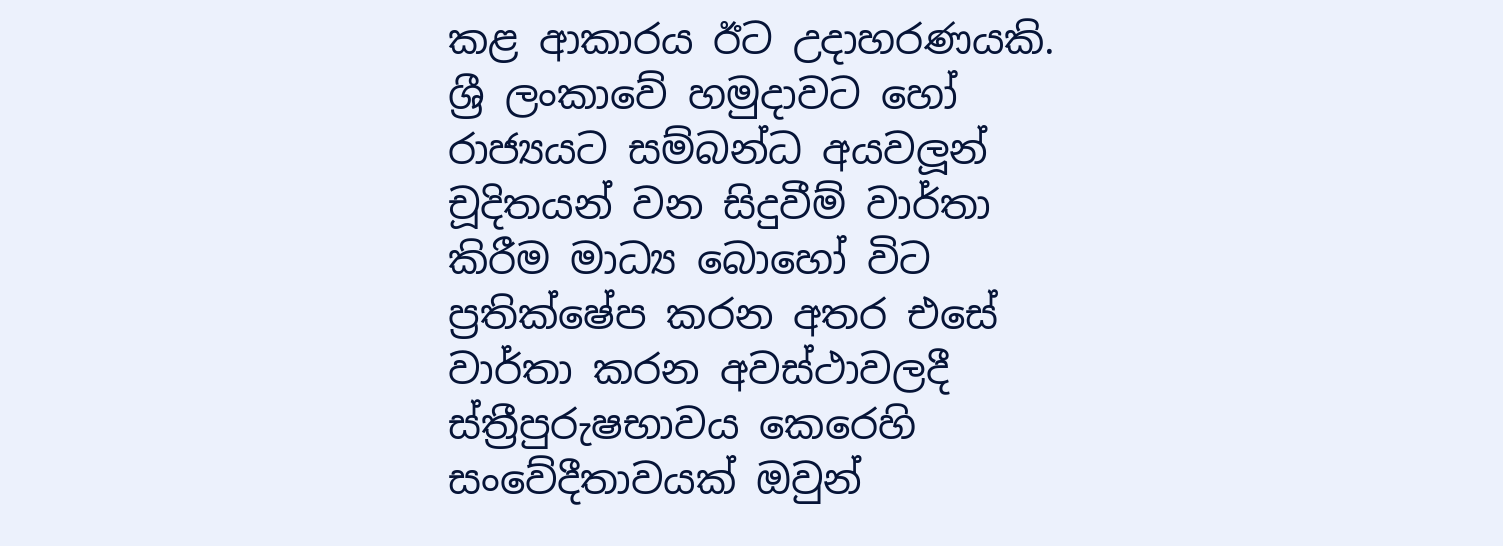කළ ආකාරය ඊට උදාහරණයකි. ශ්‍රී ලංකාවේ හමුදාවට හෝ රාජ්‍යයට සම්බන්ධ අයවලූන් චූදිතයන් වන සිදුවීම් වාර්තා කිරීම මාධ්‍ය බොහෝ විට ප්‍රතික්ෂේප කරන අතර එසේ වාර්තා කරන අවස්ථාවලදී ස්ත්‍රීපුරුෂභාවය කෙරෙහි සංවේදීතාවයක් ඔවුන්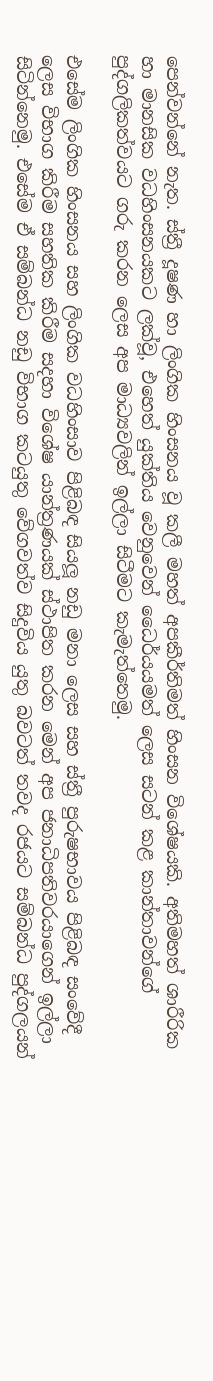පෙන්වන්නේ නැත. ස්ත්‍රී දූෂණ හා ලිංගික හිංසනය වූ කලී මහත් අපකීර්තිමත් හිංසන විශේෂයකි. අතිමහත් ශාරීරික හා මානසික වධහිංසනයකට ලක්වූ, එහෙත් යුක්තිය වෙනුවෙන් ධෛර්යයමත් ලෙස සටන් කළ කාන්තාවන්ගේ පුද්ගලිකත්වයට ගරු කරන ලෙස අප මාධ්‍යවලින් ඉල්ලා සිටීමට කැමැත්තෙමු.

එසේම ලිංගික හිංසනය සහ ලිංගික වධහිංසාව පිළිබඳ සියලූ නඩු මනා ලෙස සහ ස්ත්‍රී පුරුෂභාවය පිළිබඳ සංවේදී ලෙස විභාග කිරීම සහතික කිරීම සදහා විශේෂ යාන්ත්‍රණයක් ස්ථාපිත කරන මෙන් අප ජනාධිපතිවරයාගෙන් ඉල්ලා සිටින්නෙමු. එසේම ඒ සම්බන්ධ නඩු විභාග කටයුතු වේගවත්ව සිදුවිය යුතු බවටත් තවද රජයට සම්බන්ධ පුද්ගලයන්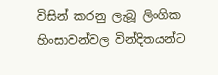විසින් කරනු ලැබූ ලිංගික හිංසාවන්වල වින්දිතයන්ට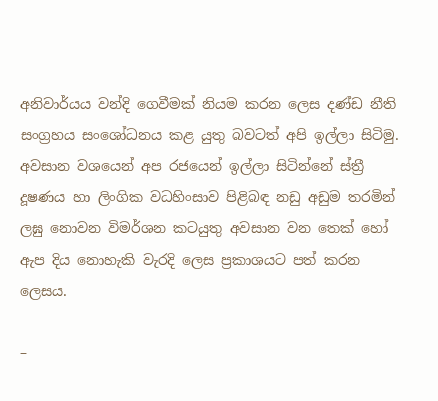අනිවාර්යය වන්දි ගෙවීමක් නියම කරන ලෙස දණ්ඩ නීති සංග්‍රහය සංශෝධනය කළ යුතු බවටත් අපි ඉල්ලා සිටිමු. අවසාන වශයෙන් අප රජයෙන් ඉල්ලා සිටින්නේ ස්ත්‍රී දූෂණය හා ලිංගික වධහිංසාව පිළිබඳ නඩු අඩුම තරමින් ලඝු නොවන විමර්ශන කටයුතු අවසාන වන තෙක් හෝ ඇප දිය නොහැකි වැරදි ලෙස ප්‍රකාශයට පත් කරන ලෙසය.

–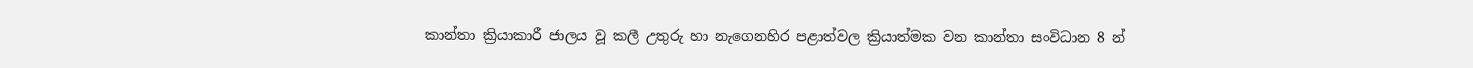කාන්තා ක්‍රියාකාරී ජාලය වූ කලී උතුරු හා නැගෙනහිර පළාත්වල ක්‍රියාත්මක වන කාන්තා සංවිධාන 8 න්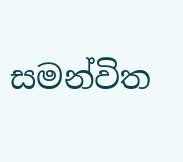සමන්විත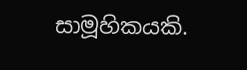සාමූහිකයකි.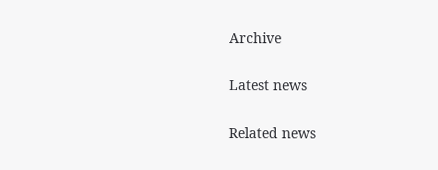Archive

Latest news

Related news